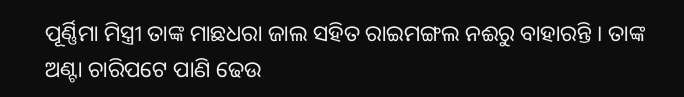ପୂର୍ଣ୍ଣିମା ମିସ୍ତ୍ରୀ ତାଙ୍କ ମାଛଧରା ଜାଲ ସହିତ ରାଇମଙ୍ଗଲ ନଈରୁ ବାହାରନ୍ତି । ତାଙ୍କ ଅଣ୍ଟା ଚାରିପଟେ ପାଣି ଢେଉ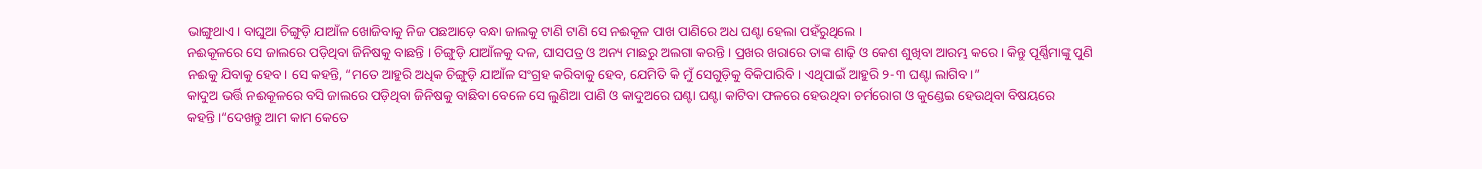ଭାଙ୍ଗୁଥାଏ। ବାଘୁଆ ଚିଙ୍ଗୁଡ଼ି ଯାଆଁଳ ଖୋଜିବାକୁ ନିଜ ପଛଆଡ଼େ ବନ୍ଧା ଜାଲକୁ ଟାଣି ଟାଣି ସେ ନଈକୂଳ ପାଖ ପାଣିରେ ଅଧ ଘଣ୍ଟା ହେଲା ପହଁରୁଥିଲେ ।
ନଈକୂଳରେ ସେ ଜାଲରେ ପଡ଼ିଥିବା ଜିନିଷକୁ ବାଛନ୍ତି । ଚିଙ୍ଗୁଡ଼ି ଯାଆଁଳକୁ ଦଳ, ଘାସପତ୍ର ଓ ଅନ୍ୟ ମାଛରୁ ଅଲଗା କରନ୍ତି । ପ୍ରଖର ଖରାରେ ତାଙ୍କ ଶାଢ଼ି ଓ କେଶ ଶୁଖିବା ଆରମ୍ଭ କରେ। କିନ୍ତୁ ପୂର୍ଣ୍ଣିମାଙ୍କୁ ପୁଣି ନଈକୁ ଯିବାକୁ ହେବ। ସେ କହନ୍ତି, “ମତେ ଆହୁରି ଅଧିକ ଚିଙ୍ଗୁଡ଼ି ଯାଆଁଳ ସଂଗ୍ରହ କରିବାକୁ ହେବ, ଯେମିତି କି ମୁଁ ସେଗୁଡ଼ିକୁ ବିକିପାରିବି । ଏଥିପାଇଁ ଆହୁରି ୨-୩ ଘଣ୍ଟା ଲାଗିବ।”
କାଦୁଅ ଭର୍ତ୍ତି ନଈକୂଳରେ ବସି ଜାଲରେ ପଡ଼ିଥିବା ଜିନିଷକୁ ବାଛିବା ବେଳେ ସେ ଲୁଣିଆ ପାଣି ଓ କାଦୁଅରେ ଘଣ୍ଟା ଘଣ୍ଟା କାଟିବା ଫଳରେ ହେଉଥିବା ଚର୍ମରୋଗ ଓ କୁଣ୍ଡେଇ ହେଉଥିବା ବିଷୟରେ କହନ୍ତି।“ଦେଖନ୍ତୁ ଆମ କାମ କେତେ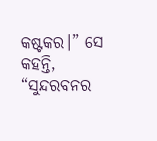କଷ୍ଟକର।” ସେ କହନ୍ତି, “ସୁନ୍ଦରବନର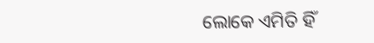ଲୋକେ ଏମିତି ହିଁ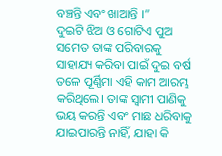ବଞ୍ଚନ୍ତି ଏବଂ ଖାଆନ୍ତି ।”
ଦୁଇଟି ଝିଅ ଓ ଗୋଟିଏ ପୁଅ ସମେତ ତାଙ୍କ ପରିବାରକୁ ସାହାଯ୍ୟ କରିବା ପାଇଁ ଦୁଇ ବର୍ଷ ତଳେ ପୂର୍ଣ୍ଣିମା ଏହି କାମ ଆରମ୍ଭ କରିଥିଲେ। ତାଙ୍କ ସ୍ଵାମୀ ପାଣିକୁ ଭୟ କରନ୍ତି ଏବଂ ମାଛ ଧରିବାକୁ ଯାଇପାରନ୍ତି ନାହିଁ, ଯାହା କି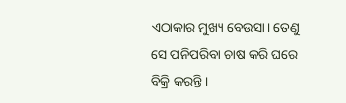ଏଠାକାର ମୁଖ୍ୟ ବେଉସା। ତେଣୁ ସେ ପନିପରିବା ଚାଷ କରି ଘରେ ବିକ୍ରି କରନ୍ତି।